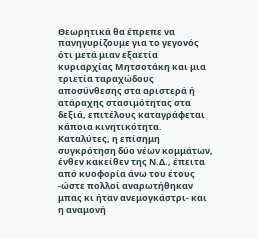Θεωρητικά θα έπρεπε να πανηγυρίζουμε για το γεγονός ότι μετά μιαν εξαετία κυριαρχίας Μητσοτάκη και μια τριετία ταραχώδους αποσύνθεσης στα αριστερά ή ατάραχης στασιμότητας στα δεξιά, επιτέλους καταγράφεται κάποια κινητικότητα. Καταλύτες, η επίσημη συγκρότηση δύο νέων κομμάτων, ένθεν κακείθεν της Ν.Δ., έπειτα από κυοφορία άνω του έτους -ώστε πολλοί αναρωτήθηκαν μπας κι ήταν ανεμογκάστρι- και η αναμονή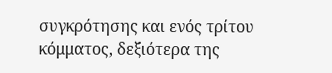συγκρότησης και ενός τρίτου κόμματος, δεξιότερα της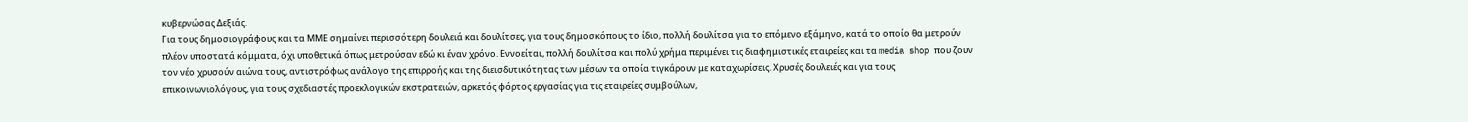κυβερνώσας Δεξιάς.
Για τους δημοσιογράφους και τα ΜΜΕ σημαίνει περισσότερη δουλειά και δουλίτσες, για τους δημοσκόπους το ίδιο, πολλή δουλίτσα για το επόμενο εξάμηνο, κατά το οποίο θα μετρούν πλέον υποστατά κόμματα, όχι υποθετικά όπως μετρούσαν εδώ κι έναν χρόνο. Εννοείται, πολλή δουλίτσα και πολύ χρήμα περιμένει τις διαφημιστικές εταιρείες και τα media shop που ζουν τον νέο χρυσούν αιώνα τους, αντιστρόφως ανάλογο της επιρροής και της διεισδυτικότητας των μέσων τα οποία τιγκάρουν με καταχωρίσεις. Χρυσές δουλειές και για τους επικοινωνιολόγους, για τους σχεδιαστές προεκλογικών εκστρατειών, αρκετός φόρτος εργασίας για τις εταιρείες συμβούλων,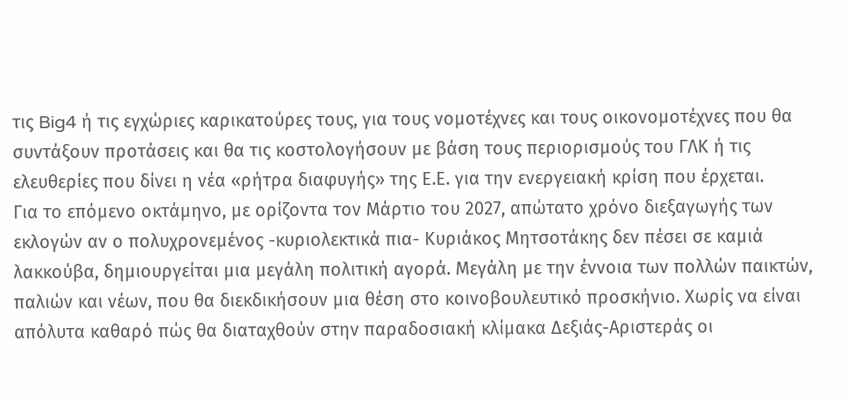τις Big4 ή τις εγχώριες καρικατούρες τους, για τους νομοτέχνες και τους οικονομοτέχνες που θα συντάξουν προτάσεις και θα τις κοστολογήσουν με βάση τους περιορισμούς του ΓΛΚ ή τις ελευθερίες που δίνει η νέα «ρήτρα διαφυγής» της Ε.Ε. για την ενεργειακή κρίση που έρχεται.
Για το επόμενο οκτάμηνο, με ορίζοντα τον Μάρτιο του 2027, απώτατο χρόνο διεξαγωγής των εκλογών αν ο πολυχρονεμένος -κυριολεκτικά πια- Κυριάκος Μητσοτάκης δεν πέσει σε καμιά λακκούβα, δημιουργείται μια μεγάλη πολιτική αγορά. Μεγάλη με την έννοια των πολλών παικτών, παλιών και νέων, που θα διεκδικήσουν μια θέση στο κοινοβουλευτικό προσκήνιο. Χωρίς να είναι απόλυτα καθαρό πώς θα διαταχθούν στην παραδοσιακή κλίμακα Δεξιάς-Αριστεράς οι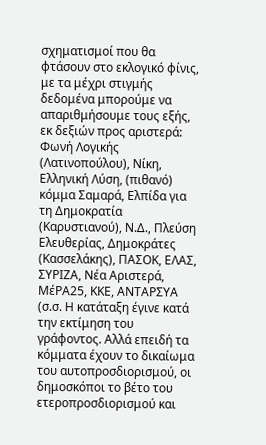σχηματισμοί που θα φτάσουν στο εκλογικό φίνις, με τα μέχρι στιγμής δεδομένα μπορούμε να απαριθμήσουμε τους εξής, εκ δεξιών προς αριστερά: Φωνή Λογικής (Λατινοπούλου), Νίκη, Ελληνική Λύση, (πιθανό) κόμμα Σαμαρά, Ελπίδα για τη Δημοκρατία (Καρυστιανού), Ν.Δ., Πλεύση Ελευθερίας, Δημοκράτες (Κασσελάκης), ΠΑΣΟΚ, ΕΛΑΣ, ΣΥΡΙΖΑ, Νέα Αριστερά, ΜέΡΑ25, ΚΚΕ, ΑΝΤΑΡΣΥΑ (σ.σ. Η κατάταξη έγινε κατά την εκτίμηση του γράφοντος. Αλλά επειδή τα κόμματα έχουν το δικαίωμα του αυτοπροσδιορισμού, οι δημοσκόποι το βέτο του ετεροπροσδιορισμού και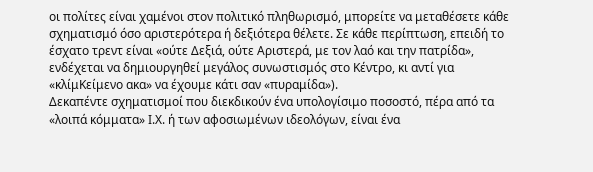οι πολίτες είναι χαμένοι στον πολιτικό πληθωρισμό, μπορείτε να μεταθέσετε κάθε σχηματισμό όσο αριστερότερα ή δεξιότερα θέλετε. Σε κάθε περίπτωση, επειδή το έσχατο τρεντ είναι «ούτε Δεξιά, ούτε Αριστερά, με τον λαό και την πατρίδα», ενδέχεται να δημιουργηθεί μεγάλος συνωστισμός στο Κέντρο, κι αντί για «κλίμΚείμενο ακα» να έχουμε κάτι σαν «πυραμίδα»).
Δεκαπέντε σχηματισμοί που διεκδικούν ένα υπολογίσιμο ποσοστό, πέρα από τα «λοιπά κόμματα» Ι.Χ. ή των αφοσιωμένων ιδεολόγων, είναι ένα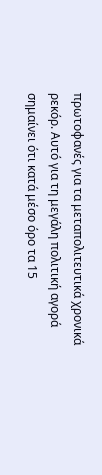πρωτοφανές για τα μεταπολιτευτικά χρονικά ρεκόρ. Αυτό για τη μεγάλη πολιτική αγορά σημαίνει ότι κατά μέσο όρο τα 15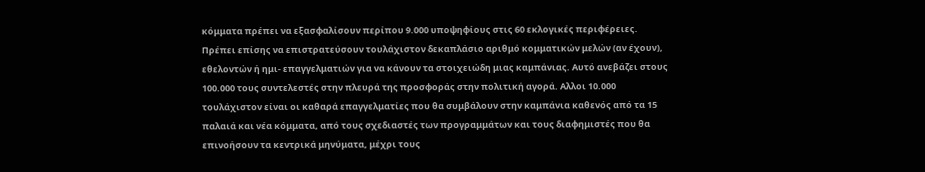κόμματα πρέπει να εξασφαλίσουν περίπου 9.000 υποψηφίους στις 60 εκλογικές περιφέρειες. Πρέπει επίσης να επιστρατεύσουν τουλάχιστον δεκαπλάσιο αριθμό κομματικών μελών (αν έχουν), εθελοντών ή ημι- επαγγελματιών για να κάνουν τα στοιχειώδη μιας καμπάνιας. Αυτό ανεβάζει στους 100.000 τους συντελεστές στην πλευρά της προσφοράς στην πολιτική αγορά. Αλλοι 10.000 τουλάχιστον είναι οι καθαρά επαγγελματίες που θα συμβάλουν στην καμπάνια καθενός από τα 15 παλαιά και νέα κόμματα, από τους σχεδιαστές των προγραμμάτων και τους διαφημιστές που θα επινοήσουν τα κεντρικά μηνύματα, μέχρι τους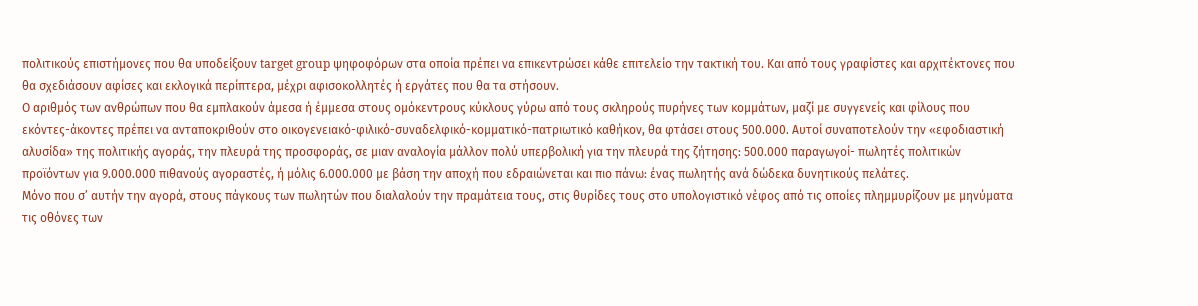πολιτικούς επιστήμονες που θα υποδείξουν target group ψηφοφόρων στα οποία πρέπει να επικεντρώσει κάθε επιτελείο την τακτική του. Και από τους γραφίστες και αρχιτέκτονες που θα σχεδιάσουν αφίσες και εκλογικά περίπτερα, μέχρι αφισοκολλητές ή εργάτες που θα τα στήσουν.
Ο αριθμός των ανθρώπων που θα εμπλακούν άμεσα ή έμμεσα στους ομόκεντρους κύκλους γύρω από τους σκληρούς πυρήνες των κομμάτων, μαζί με συγγενείς και φίλους που εκόντες-άκοντες πρέπει να ανταποκριθούν στο οικογενειακό-φιλικό-συναδελφικό-κομματικό-πατριωτικό καθήκον, θα φτάσει στους 500.000. Αυτοί συναποτελούν την «εφοδιαστική αλυσίδα» της πολιτικής αγοράς, την πλευρά της προσφοράς, σε μιαν αναλογία μάλλον πολύ υπερβολική για την πλευρά της ζήτησης: 500.000 παραγωγοί- πωλητές πολιτικών προϊόντων για 9.000.000 πιθανούς αγοραστές, ή μόλις 6.000.000 με βάση την αποχή που εδραιώνεται και πιο πάνω: ένας πωλητής ανά δώδεκα δυνητικούς πελάτες.
Μόνο που σ’ αυτήν την αγορά, στους πάγκους των πωλητών που διαλαλούν την πραμάτεια τους, στις θυρίδες τους στο υπολογιστικό νέφος από τις οποίες πλημμυρίζουν με μηνύματα τις οθόνες των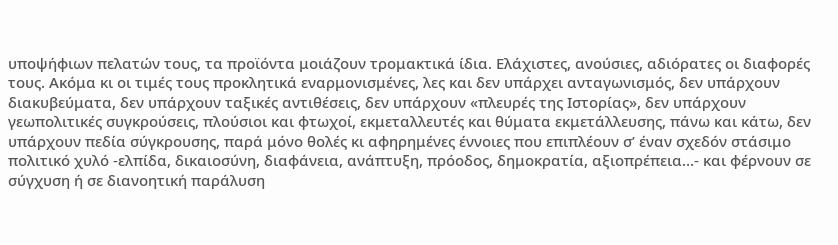υποψήφιων πελατών τους, τα προϊόντα μοιάζουν τρομακτικά ίδια. Ελάχιστες, ανούσιες, αδιόρατες οι διαφορές τους. Ακόμα κι οι τιμές τους προκλητικά εναρμονισμένες, λες και δεν υπάρχει ανταγωνισμός, δεν υπάρχουν διακυβεύματα, δεν υπάρχουν ταξικές αντιθέσεις, δεν υπάρχουν «πλευρές της Ιστορίας», δεν υπάρχουν γεωπολιτικές συγκρούσεις, πλούσιοι και φτωχοί, εκμεταλλευτές και θύματα εκμετάλλευσης, πάνω και κάτω, δεν υπάρχουν πεδία σύγκρουσης, παρά μόνο θολές κι αφηρημένες έννοιες που επιπλέουν σ’ έναν σχεδόν στάσιμο πολιτικό χυλό -ελπίδα, δικαιοσύνη, διαφάνεια, ανάπτυξη, πρόοδος, δημοκρατία, αξιοπρέπεια…- και φέρνουν σε σύγχυση ή σε διανοητική παράλυση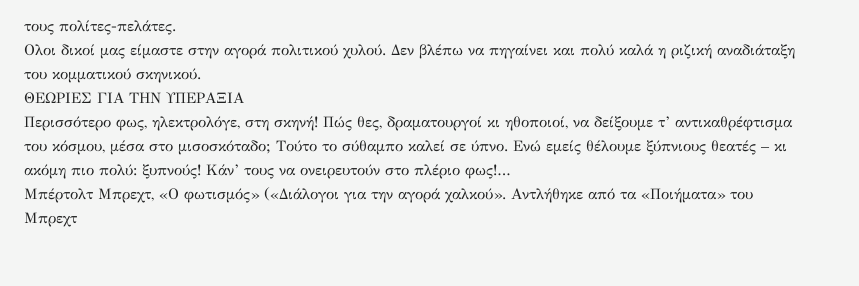τους πολίτες-πελάτες.
Ολοι δικοί μας είμαστε στην αγορά πολιτικού χυλού. Δεν βλέπω να πηγαίνει και πολύ καλά η ριζική αναδιάταξη του κομματικού σκηνικού.
ΘΕΩΡΙΕΣ ΓΙΑ ΤΗΝ ΥΠΕΡΑΞΙΑ
Περισσότερο φως, ηλεκτρολόγε, στη σκηνή! Πώς θες, δραματουργοί κι ηθοποιοί, να δείξουμε τ’ αντικαθρέφτισμα του κόσμου, μέσα στο μισοσκόταδο; Τούτο το σύθαμπο καλεί σε ύπνο. Ενώ εμείς θέλουμε ξύπνιους θεατές – κι ακόμη πιο πολύ: ξυπνούς! Κάν’ τους να ονειρευτούν στο πλέριο φως!…
Μπέρτολτ Μπρεχτ, «Ο φωτισμός» («Διάλογοι για την αγορά χαλκού». Αντλήθηκε από τα «Ποιήματα» του Μπρεχτ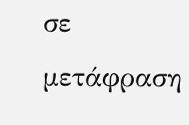σε μετάφραση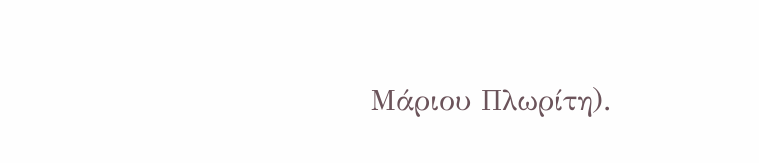Μάριου Πλωρίτη).